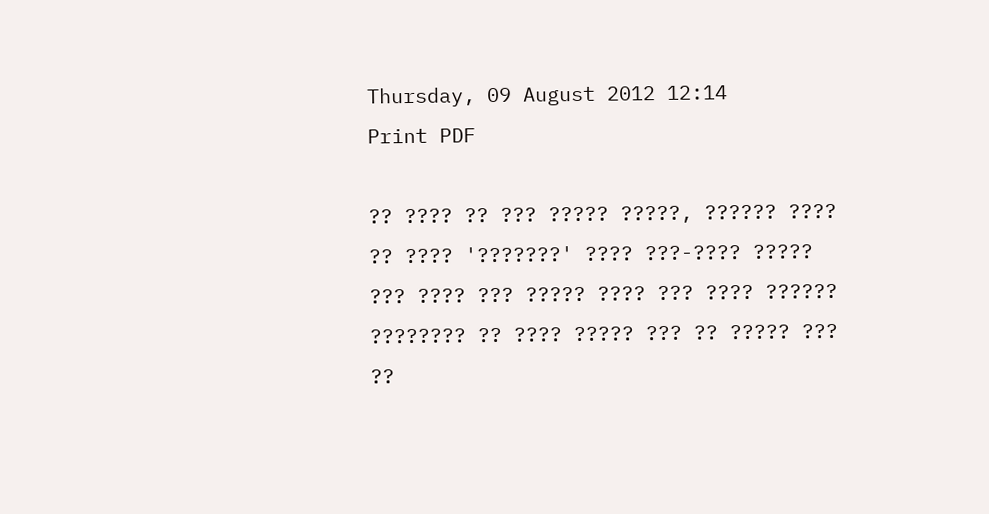Thursday, 09 August 2012 12:14
Print PDF

?? ???? ?? ??? ????? ?????, ?????? ???? ?? ???? '???????' ???? ???-???? ????? ??? ???? ??? ????? ???? ??? ???? ?????? ???????? ?? ???? ????? ??? ?? ????? ??? ??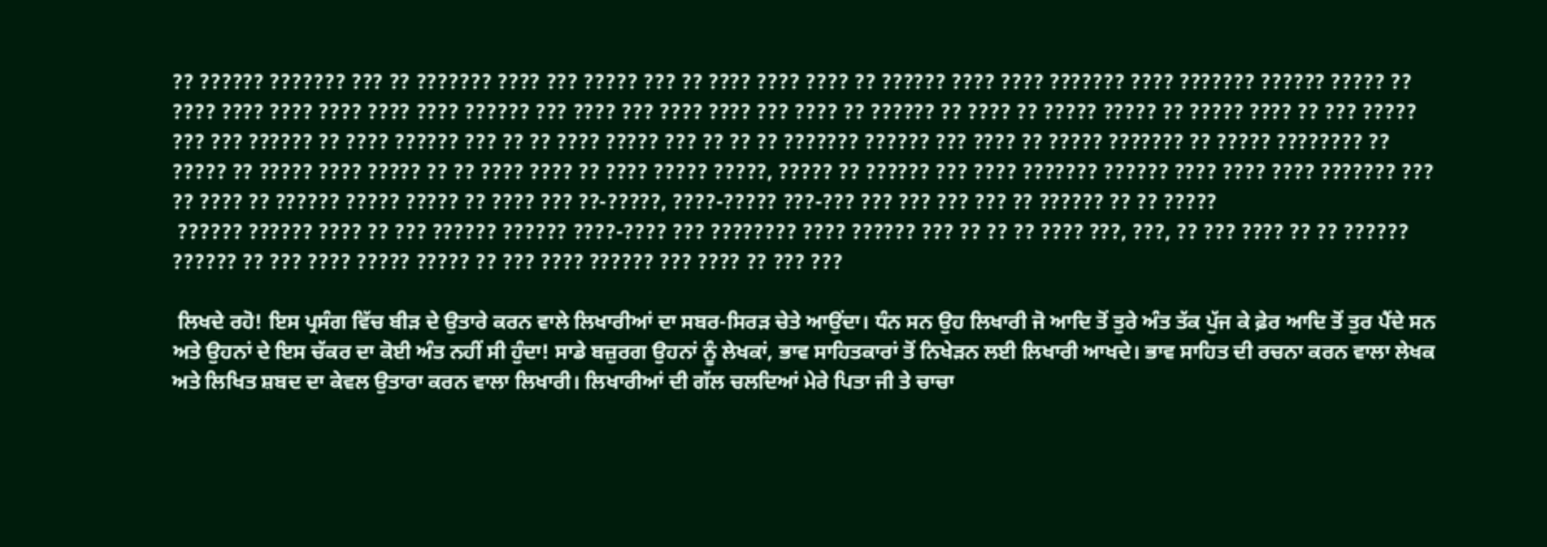?? ?????? ??????? ??? ?? ??????? ???? ??? ????? ??? ?? ???? ???? ???? ?? ?????? ???? ???? ??????? ???? ??????? ?????? ????? ?? ???? ???? ???? ???? ???? ???? ?????? ??? ???? ??? ???? ???? ??? ???? ?? ?????? ?? ???? ?? ????? ????? ?? ????? ???? ?? ??? ????? ??? ??? ?????? ?? ???? ?????? ??? ?? ?? ???? ????? ??? ?? ?? ?? ??????? ?????? ??? ???? ?? ????? ??????? ?? ????? ???????? ?? ????? ?? ????? ???? ????? ?? ?? ???? ???? ?? ???? ????? ?????, ????? ?? ?????? ??? ???? ??????? ?????? ???? ???? ???? ??????? ??? ?? ???? ?? ?????? ????? ????? ?? ???? ??? ??-?????, ????-????? ???-??? ??? ??? ??? ??? ?? ?????? ?? ?? ?????
 ?????? ?????? ???? ?? ??? ?????? ?????? ????-???? ??? ???????? ???? ?????? ??? ?? ?? ?? ???? ???, ???, ?? ??? ???? ?? ?? ?????? ?????? ?? ??? ???? ????? ????? ?? ??? ???? ?????? ??? ???? ?? ??? ???

 ਲਿਖਦੇ ਰਹੋ! ਇਸ ਪ੍ਰਸੰਗ ਵਿੱਚ ਬੀੜ ਦੇ ਉਤਾਰੇ ਕਰਨ ਵਾਲੇ ਲਿਖਾਰੀਆਂ ਦਾ ਸਬਰ-ਸਿਰੜ ਚੇਤੇ ਆਉਂਦਾ। ਧੰਨ ਸਨ ਉਹ ਲਿਖਾਰੀ ਜੋ ਆਦਿ ਤੋਂ ਤੁਰੇ ਅੰਤ ਤੱਕ ਪੁੱਜ ਕੇ ਫ਼ੇਰ ਆਦਿ ਤੋਂ ਤੁਰ ਪੈਂਦੇ ਸਨ ਅਤੇ ਉਹਨਾਂ ਦੇ ਇਸ ਚੱਕਰ ਦਾ ਕੋਈ ਅੰਤ ਨਹੀਂ ਸੀ ਹੁੰਦਾ! ਸਾਡੇ ਬਜ਼ੁਰਗ ਉਹਨਾਂ ਨੂੰ ਲੇਖਕਾਂ, ਭਾਵ ਸਾਹਿਤਕਾਰਾਂ ਤੋਂ ਨਿਖੇੜਨ ਲਈ ਲਿਖਾਰੀ ਆਖਦੇ। ਭਾਵ ਸਾਹਿਤ ਦੀ ਰਚਨਾ ਕਰਨ ਵਾਲਾ ਲੇਖਕ ਅਤੇ ਲਿਖਿਤ ਸ਼ਬਦ ਦਾ ਕੇਵਲ ਉਤਾਰਾ ਕਰਨ ਵਾਲਾ ਲਿਖਾਰੀ। ਲਿਖਾਰੀਆਂ ਦੀ ਗੱਲ ਚਲਦਿਆਂ ਮੇਰੇ ਪਿਤਾ ਜੀ ਤੇ ਚਾਚਾ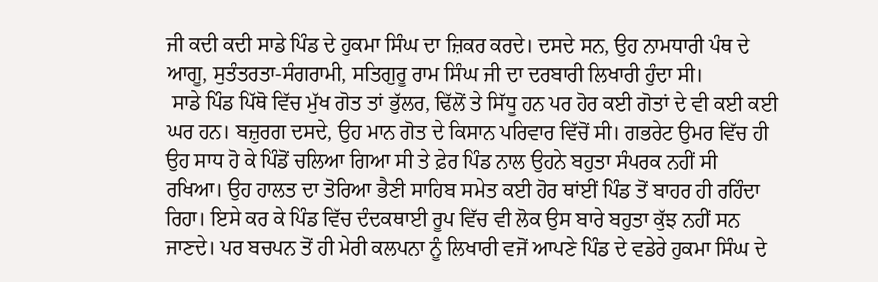ਜੀ ਕਦੀ ਕਦੀ ਸਾਡੇ ਪਿੰਡ ਦੇ ਹੁਕਮਾ ਸਿੰਘ ਦਾ ਜ਼ਿਕਰ ਕਰਦੇ। ਦਸਦੇ ਸਨ, ਉਹ ਨਾਮਧਾਰੀ ਪੰਥ ਦੇ ਆਗੂ, ਸੁਤੰਤਰਤਾ-ਸੰਗਰਾਮੀ, ਸਤਿਗੁਰੂ ਰਾਮ ਸਿੰਘ ਜੀ ਦਾ ਦਰਬਾਰੀ ਲਿਖਾਰੀ ਹੁੰਦਾ ਸੀ।
 ਸਾਡੇ ਪਿੰਡ ਪਿੱਥੋ ਵਿੱਚ ਮੁੱਖ ਗੋਤ ਤਾਂ ਭੁੱਲਰ, ਢਿੱਲੋਂ ਤੇ ਸਿੱਧੂ ਹਨ ਪਰ ਹੋਰ ਕਈ ਗੋਤਾਂ ਦੇ ਵੀ ਕਈ ਕਈ ਘਰ ਹਨ। ਬਜ਼ੁਰਗ ਦਸਦੇ, ਉਹ ਮਾਨ ਗੋਤ ਦੇ ਕਿਸਾਨ ਪਰਿਵਾਰ ਵਿੱਚੋਂ ਸੀ। ਗਭਰੇਟ ਉਮਰ ਵਿੱਚ ਹੀ ਉਹ ਸਾਧ ਹੋ ਕੇ ਪਿੰਡੋਂ ਚਲਿਆ ਗਿਆ ਸੀ ਤੇ ਫ਼ੇਰ ਪਿੰਡ ਨਾਲ ਉਹਨੇ ਬਹੁਤਾ ਸੰਪਰਕ ਨਹੀਂ ਸੀ ਰਖਿਆ। ਉਹ ਹਾਲਤ ਦਾ ਤੋਰਿਆ ਭੈਣੀ ਸਾਹਿਬ ਸਮੇਤ ਕਈ ਹੋਰ ਥਾਂਈਂ ਪਿੰਡ ਤੋਂ ਬਾਹਰ ਹੀ ਰਹਿੰਦਾ ਰਿਹਾ। ਇਸੇ ਕਰ ਕੇ ਪਿੰਡ ਵਿੱਚ ਦੰਦਕਥਾਈ ਰੂਪ ਵਿੱਚ ਵੀ ਲੋਕ ਉਸ ਬਾਰੇ ਬਹੁਤਾ ਕੁੱਝ ਨਹੀਂ ਸਨ ਜਾਣਦੇ। ਪਰ ਬਚਪਨ ਤੋਂ ਹੀ ਮੇਰੀ ਕਲਪਨਾ ਨੂੰ ਲਿਖਾਰੀ ਵਜੋਂ ਆਪਣੇ ਪਿੰਡ ਦੇ ਵਡੇਰੇ ਹੁਕਮਾ ਸਿੰਘ ਦੇ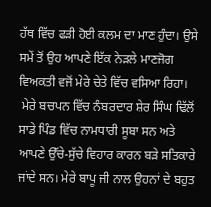ਹੱਥ ਵਿੱਚ ਫੜੀ ਹੋਈ ਕਲਮ ਦਾ ਮਾਣ ਹੁੰਦਾ। ਉਸੇ ਸਮੇਂ ਤੋਂ ਉਹ ਆਪਣੇ ਇੱਕ ਨੇੜਲੇ ਮਾਣਜੋਗ ਵਿਅਕਤੀ ਵਜੋਂ ਮੇਰੇ ਚੇਤੇ ਵਿੱਚ ਵਸਿਆ ਰਿਹਾ।
 ਮੇਰੇ ਬਚਪਨ ਵਿੱਚ ਨੰਬਰਦਾਰ ਸ਼ੇਰ ਸਿੰਘ ਢਿੱਲੋਂ ਸਾਡੇ ਪਿੰਡ ਵਿੱਚ ਨਾਮਧਾਰੀ ਸੂਬਾ ਸਨ ਅਤੇ ਆਪਣੇ ਉੱਚੇ-ਸੁੱਚੇ ਵਿਹਾਰ ਕਾਰਨ ਬੜੇ ਸਤਿਕਾਰੇ ਜਾਂਦੇ ਸਨ। ਮੇਰੇ ਬਾਪੂ ਜੀ ਨਾਲ ਉਹਨਾਂ ਦੇ ਬਹੁਤ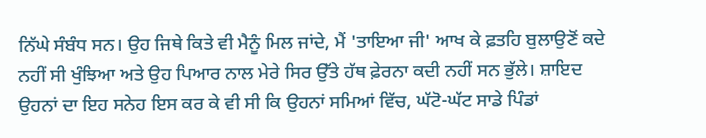ਨਿੱਘੇ ਸੰਬੰਧ ਸਨ। ਉਹ ਜਿਥੇ ਕਿਤੇ ਵੀ ਮੈਨੂੰ ਮਿਲ ਜਾਂਦੇ, ਮੈਂ 'ਤਾਇਆ ਜੀ' ਆਖ ਕੇ ਫ਼ਤਹਿ ਬੁਲਾਉਣੋਂ ਕਦੇ ਨਹੀਂ ਸੀ ਖੁੰਝਿਆ ਅਤੇ ਉਹ ਪਿਆਰ ਨਾਲ ਮੇਰੇ ਸਿਰ ਉੱਤੇ ਹੱਥ ਫ਼ੇਰਨਾ ਕਦੀ ਨਹੀਂ ਸਨ ਭੁੱਲੇ। ਸ਼ਾਇਦ ਉਹਨਾਂ ਦਾ ਇਹ ਸਨੇਹ ਇਸ ਕਰ ਕੇ ਵੀ ਸੀ ਕਿ ਉਹਨਾਂ ਸਮਿਆਂ ਵਿੱਚ, ਘੱਟੋ-ਘੱਟ ਸਾਡੇ ਪਿੰਡਾਂ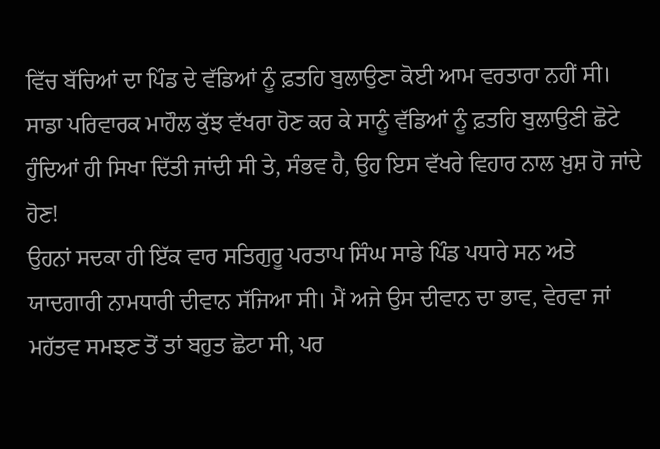ਵਿੱਚ ਬੱਚਿਆਂ ਦਾ ਪਿੰਡ ਦੇ ਵੱਡਿਆਂ ਨੂੰ ਫ਼ਤਹਿ ਬੁਲਾਉਣਾ ਕੋਈ ਆਮ ਵਰਤਾਰਾ ਨਹੀਂ ਸੀ। ਸਾਡਾ ਪਰਿਵਾਰਕ ਮਾਹੌਲ ਕੁੱਝ ਵੱਖਰਾ ਹੋਣ ਕਰ ਕੇ ਸਾਨੂੰ ਵੱਡਿਆਂ ਨੂੰ ਫ਼ਤਹਿ ਬੁਲਾਉਣੀ ਛੋਟੇ ਹੁੰਦਿਆਂ ਹੀ ਸਿਖਾ ਦਿੱਤੀ ਜਾਂਦੀ ਸੀ ਤੇ, ਸੰਭਵ ਹੈ, ਉਹ ਇਸ ਵੱਖਰੇ ਵਿਹਾਰ ਨਾਲ ਖ਼ੁਸ਼ ਹੋ ਜਾਂਦੇ ਹੋਣ!
ਉਹਨਾਂ ਸਦਕਾ ਹੀ ਇੱਕ ਵਾਰ ਸਤਿਗੁਰੂ ਪਰਤਾਪ ਸਿੰਘ ਸਾਡੇ ਪਿੰਡ ਪਧਾਰੇ ਸਨ ਅਤੇ ਯਾਦਗਾਰੀ ਨਾਮਧਾਰੀ ਦੀਵਾਨ ਸੱਜਿਆ ਸੀ। ਮੈਂ ਅਜੇ ਉਸ ਦੀਵਾਨ ਦਾ ਭਾਵ, ਵੇਰਵਾ ਜਾਂ ਮਹੱਤਵ ਸਮਝਣ ਤੋਂ ਤਾਂ ਬਹੁਤ ਛੋਟਾ ਸੀ, ਪਰ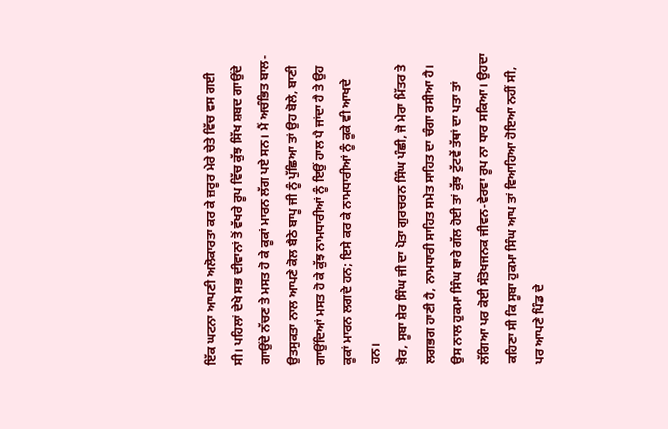ਇੱਕ ਘਟਨਾ ਆਪਣੀ ਅਲੋਕਾਰਤਾ ਕਰ ਕੇ ਜ਼ਰੂਰ ਮੇਰੇ ਚੇਤੇ ਵਿੱਚ ਵਸ ਗਈ ਸੀ। ਪਹਿਲਾਂ ਦੇਖੇ ਸਭ ਦੀਵਾਨਾਂ ਤੋਂ ਵੱਖਰੇ ਰੂਪ ਵਿੱਚ ਕੁੱਝ ਸਿੱਖ ਸ਼ਬਦ ਗਾਉਂਦੇ ਗਾਉਂਦੇ ਨੱਚਣ ਤੇ ਮਸਤ ਹੋ ਕੇ ਕੂਕਾਂ ਮਾਰਨ ਲੱਗ ਪਏ ਸਨ। ਮੈਂ ਅਚੰਭਿਤ ਬਾਲ-ਉਤਸੁਕਤਾ ਨਾਲ ਆਪਣੇ ਕੋਲ ਬੈਠੇ ਬਾਪੂ ਜੀ ਨੂੰ ਪੁੱਛਿਆ ਤਾਂ ਉਹ ਬੋਲੇ, ਬਾਣੀ ਗਾਉਂਦਿਆਂ ਮਸਤ ਹੋ ਕੇ ਕੁੱਝ ਨਾਮਧਾਰੀਆਂ ਨੂੰ ਇਉਂ ਹਾਲ ਪੈ ਜਾਂਦਾ ਹੈ ਤੇ ਉਹ ਕੂਕਾਂ ਮਾਰਨ ਲਗਦੇ ਹਨ; ਇਸੇ ਕਰ ਕੇ ਨਾਮਧਾਰੀਆਂ ਨੂੰ ਕੂਕੇ ਵੀ ਆਖਦੇ ਹਨ।
ਖ਼ੈਰ, ਸੂਬਾ ਸ਼ੇਰ ਸਿੰਘ ਜੀ ਦਾ ਪੋਤਾ ਗੁਰਚਰਨ ਸਿੰਘ ਪੰਛੀ, ਜੋ ਮੇਰਾ ਮਿੱਤਰ ਤੇ ਲਗਭਗ ਹਾਣੀ ਹੈ, ਨਾਮਧਾਰੀ ਸਾਹਿਤ ਸਮੇਤ ਸਾਹਿਤ ਦਾ ਚੰਗਾ ਰਸੀਆ ਹੈ। ਉਸ ਨਾਲ ਹੁਕਮਾ ਸਿੰਘ ਬਾਰੇ ਗੱਲ ਹੋਈ ਤਾਂ ਕੁੱਝ ਟੁੱਟਵੇਂ ਤੱਥਾਂ ਦਾ ਪਤਾ ਤਾਂ ਲੱਗਿਆ ਪਰ ਕੋਈ ਸੰਤੋਖਜਨਕ ਜੀਵਨ-ਵੇਰਵਾ ਰੂਪ ਨਾ ਧਾਰ ਸਕਿਆ। ਉਹਦਾ ਕਹਿਣਾ ਸੀ ਕਿ ਸੂਬਾ ਹੁਕਮਾ ਸਿੰਘ ਆਪ ਤਾਂ ਵਿਆਹਿਆ ਹੋਇਆ ਨਹੀਂ ਸੀ, ਪਰ ਆਪਣੇ ਪਿੰਡ ਦੇ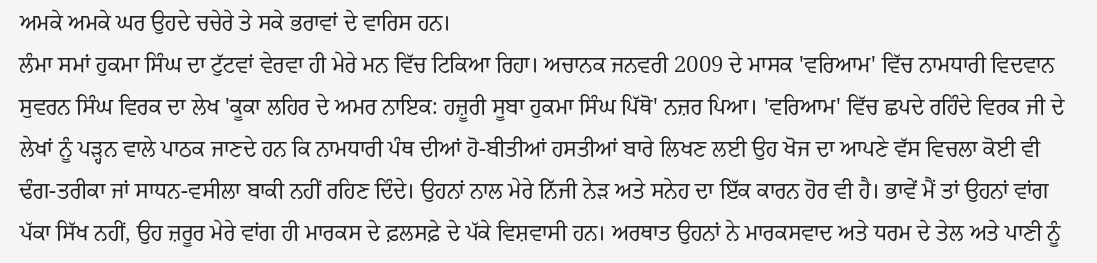ਅਮਕੇ ਅਮਕੇ ਘਰ ਉਹਦੇ ਚਚੇਰੇ ਤੇ ਸਕੇ ਭਰਾਵਾਂ ਦੇ ਵਾਰਿਸ ਹਨ।
ਲੰਮਾ ਸਮਾਂ ਹੁਕਮਾ ਸਿੰਘ ਦਾ ਟੁੱਟਵਾਂ ਵੇਰਵਾ ਹੀ ਮੇਰੇ ਮਨ ਵਿੱਚ ਟਿਕਿਆ ਰਿਹਾ। ਅਚਾਨਕ ਜਨਵਰੀ 2009 ਦੇ ਮਾਸਕ 'ਵਰਿਆਮ' ਵਿੱਚ ਨਾਮਧਾਰੀ ਵਿਦਵਾਨ ਸੁਵਰਨ ਸਿੰਘ ਵਿਰਕ ਦਾ ਲੇਖ 'ਕੂਕਾ ਲਹਿਰ ਦੇ ਅਮਰ ਨਾਇਕ: ਹਜ਼ੂਰੀ ਸੂਬਾ ਹੁਕਮਾ ਸਿੰਘ ਪਿੱਥੋ' ਨਜ਼ਰ ਪਿਆ। 'ਵਰਿਆਮ' ਵਿੱਚ ਛਪਦੇ ਰਹਿੰਦੇ ਵਿਰਕ ਜੀ ਦੇ ਲੇਖਾਂ ਨੂੰ ਪੜ੍ਹਨ ਵਾਲੇ ਪਾਠਕ ਜਾਣਦੇ ਹਨ ਕਿ ਨਾਮਧਾਰੀ ਪੰਥ ਦੀਆਂ ਹੋ-ਬੀਤੀਆਂ ਹਸਤੀਆਂ ਬਾਰੇ ਲਿਖਣ ਲਈ ਉਹ ਖੋਜ ਦਾ ਆਪਣੇ ਵੱਸ ਵਿਚਲਾ ਕੋਈ ਵੀ ਢੰਗ-ਤਰੀਕਾ ਜਾਂ ਸਾਧਨ-ਵਸੀਲਾ ਬਾਕੀ ਨਹੀਂ ਰਹਿਣ ਦਿੰਦੇ। ਉਹਨਾਂ ਨਾਲ ਮੇਰੇ ਨਿੱਜੀ ਨੇੜ ਅਤੇ ਸਨੇਹ ਦਾ ਇੱਕ ਕਾਰਨ ਹੋਰ ਵੀ ਹੈ। ਭਾਵੇਂ ਮੈਂ ਤਾਂ ਉਹਨਾਂ ਵਾਂਗ ਪੱਕਾ ਸਿੱਖ ਨਹੀਂ, ਉਹ ਜ਼ਰੂਰ ਮੇਰੇ ਵਾਂਗ ਹੀ ਮਾਰਕਸ ਦੇ ਫ਼ਲਸਫ਼ੇ ਦੇ ਪੱਕੇ ਵਿਸ਼ਵਾਸੀ ਹਨ। ਅਰਥਾਤ ਉਹਨਾਂ ਨੇ ਮਾਰਕਸਵਾਦ ਅਤੇ ਧਰਮ ਦੇ ਤੇਲ ਅਤੇ ਪਾਣੀ ਨੂੰ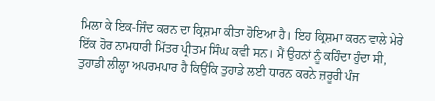ਮਿਲਾ ਕੇ ਇਕ-ਜਿੰਦ ਕਰਨ ਦਾ ਕ੍ਰਿਸ਼ਮਾ ਕੀਤਾ ਹੋਇਆ ਹੈ। ਇਹ ਕ੍ਰਿਸ਼ਮਾ ਕਰਨ ਵਾਲੇ ਮੇਰੇ ਇੱਕ ਹੋਰ ਨਾਮਧਾਰੀ ਮਿੱਤਰ ਪ੍ਰੀਤਮ ਸਿੰਘ ਕਵੀ ਸਨ। ਮੈਂ ਉਹਨਾਂ ਨੂੰ ਕਹਿੰਦਾ ਹੁੰਦਾ ਸੀ, ਤੁਹਾਡੀ ਲੀਲ੍ਹਾ ਅਪਰਮਪਾਰ ਹੈ ਕਿਉਂਕਿ ਤੁਹਾਡੇ ਲਈ ਧਾਰਨ ਕਰਨੇ ਜ਼ਰੂਰੀ ਪੰਜ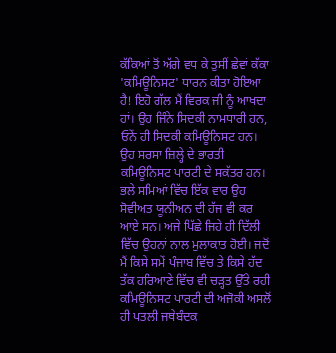ਕੱਕਿਆਂ ਤੋਂ ਅੱਗੇ ਵਧ ਕੇ ਤੁਸੀਂ ਛੇਵਾਂ ਕੱਕਾ 'ਕਮਿਊਨਿਸਟ' ਧਾਰਨ ਕੀਤਾ ਹੋਇਆ ਹੈ! ਇਹੋ ਗੱਲ ਮੈਂ ਵਿਰਕ ਜੀ ਨੂੰ ਆਖਦਾ ਹਾਂ। ਉਹ ਜਿੰਨੇ ਸਿਦਕੀ ਨਾਮਧਾਰੀ ਹਨ, ਓਨੇਂ ਹੀ ਸਿਦਕੀ ਕਮਿਊਨਿਸਟ ਹਨ। ਉਹ ਸਰਸਾ ਜ਼ਿਲ੍ਹੇ ਦੇ ਭਾਰਤੀ ਕਮਿਊਨਿਸਟ ਪਾਰਟੀ ਦੇ ਸਕੱਤਰ ਹਨ। ਭਲੇ ਸਮਿਆਂ ਵਿੱਚ ਇੱਕ ਵਾਰ ਉਹ ਸੋਵੀਅਤ ਯੂਨੀਅਨ ਦੀ ਹੱਜ ਵੀ ਕਰ ਆਏ ਸਨ। ਅਜੇ ਪਿੱਛੇ ਜਿਹੇ ਹੀ ਦਿੱਲੀ ਵਿੱਚ ਉਹਨਾਂ ਨਾਲ ਮੁਲਾਕਾਤ ਹੋਈ। ਜਦੋਂ ਮੈਂ ਕਿਸੇ ਸਮੇਂ ਪੰਜਾਬ ਵਿੱਚ ਤੇ ਕਿਸੇ ਹੱਦ ਤੱਕ ਹਰਿਆਣੇ ਵਿੱਚ ਵੀ ਚੜ੍ਹਤ ਉੱਤੇ ਰਹੀ ਕਮਿਊਨਿਸਟ ਪਾਰਟੀ ਦੀ ਅਜੋਕੀ ਅਸਲੋਂ ਹੀ ਪਤਲੀ ਜਥੇਬੰਦਕ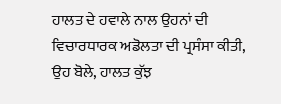ਹਾਲਤ ਦੇ ਹਵਾਲੇ ਨਾਲ ਉਹਨਾਂ ਦੀ ਵਿਚਾਰਧਾਰਕ ਅਡੋਲਤਾ ਦੀ ਪ੍ਰਸੰਸਾ ਕੀਤੀ, ਉਹ ਬੋਲੇ, ਹਾਲਤ ਕੁੱਝ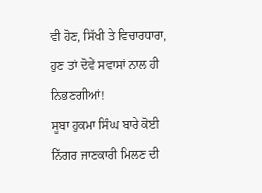ਵੀ ਹੋਣ, ਸਿੱਖੀ ਤੇ ਵਿਚਾਰਧਾਰਾ, ਹੁਣ ਤਾਂ ਦੋਵੇਂ ਸਵਾਸਾਂ ਨਾਲ ਹੀ ਨਿਭਣਗੀਆਂ!
ਸੂਬਾ ਹੁਕਮਾ ਸਿੰਘ ਬਾਰੇ ਕੋਈ ਨਿੱਗਰ ਜਾਣਕਾਰੀ ਮਿਲਣ ਦੀ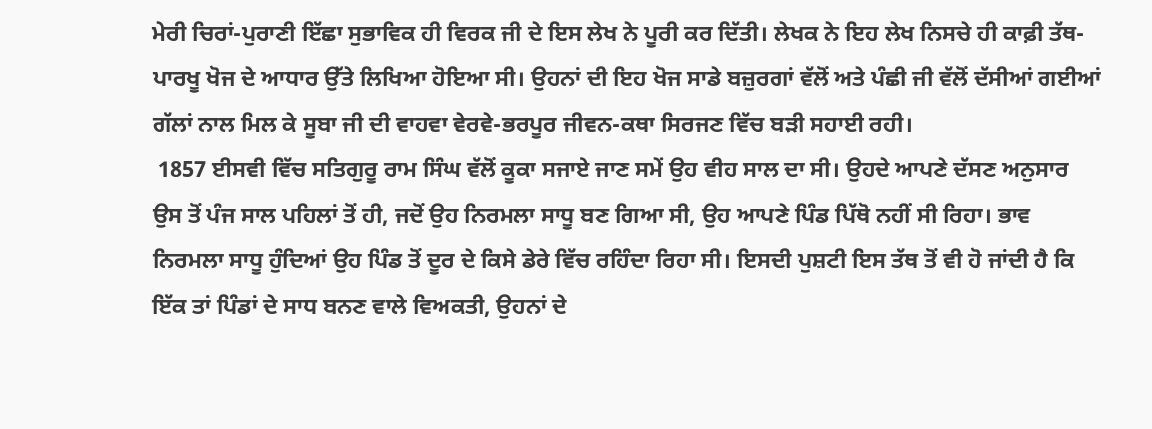ਮੇਰੀ ਚਿਰਾਂ-ਪੁਰਾਣੀ ਇੱਛਾ ਸੁਭਾਵਿਕ ਹੀ ਵਿਰਕ ਜੀ ਦੇ ਇਸ ਲੇਖ ਨੇ ਪੂਰੀ ਕਰ ਦਿੱਤੀ। ਲੇਖਕ ਨੇ ਇਹ ਲੇਖ ਨਿਸਚੇ ਹੀ ਕਾਫ਼ੀ ਤੱਥ-ਪਾਰਖੂ ਖੋਜ ਦੇ ਆਧਾਰ ਉੱਤੇ ਲਿਖਿਆ ਹੋਇਆ ਸੀ। ਉਹਨਾਂ ਦੀ ਇਹ ਖੋਜ ਸਾਡੇ ਬਜ਼ੁਰਗਾਂ ਵੱਲੋਂ ਅਤੇ ਪੰਛੀ ਜੀ ਵੱਲੋਂ ਦੱਸੀਆਂ ਗਈਆਂ ਗੱਲਾਂ ਨਾਲ ਮਿਲ ਕੇ ਸੂਬਾ ਜੀ ਦੀ ਵਾਹਵਾ ਵੇਰਵੇ-ਭਰਪੂਰ ਜੀਵਨ-ਕਥਾ ਸਿਰਜਣ ਵਿੱਚ ਬੜੀ ਸਹਾਈ ਰਹੀ।
 1857 ਈਸਵੀ ਵਿੱਚ ਸਤਿਗੁਰੂ ਰਾਮ ਸਿੰਘ ਵੱਲੋਂ ਕੂਕਾ ਸਜਾਏ ਜਾਣ ਸਮੇਂ ਉਹ ਵੀਹ ਸਾਲ ਦਾ ਸੀ। ਉਹਦੇ ਆਪਣੇ ਦੱਸਣ ਅਨੁਸਾਰ ਉਸ ਤੋਂ ਪੰਜ ਸਾਲ ਪਹਿਲਾਂ ਤੋਂ ਹੀ, ਜਦੋਂ ਉਹ ਨਿਰਮਲਾ ਸਾਧੂ ਬਣ ਗਿਆ ਸੀ, ਉਹ ਆਪਣੇ ਪਿੰਡ ਪਿੱਥੋ ਨਹੀਂ ਸੀ ਰਿਹਾ। ਭਾਵ ਨਿਰਮਲਾ ਸਾਧੂ ਹੁੰਦਿਆਂ ਉਹ ਪਿੰਡ ਤੋਂ ਦੂਰ ਦੇ ਕਿਸੇ ਡੇਰੇ ਵਿੱਚ ਰਹਿੰਦਾ ਰਿਹਾ ਸੀ। ਇਸਦੀ ਪੁਸ਼ਟੀ ਇਸ ਤੱਥ ਤੋਂ ਵੀ ਹੋ ਜਾਂਦੀ ਹੈ ਕਿ ਇੱਕ ਤਾਂ ਪਿੰਡਾਂ ਦੇ ਸਾਧ ਬਨਣ ਵਾਲੇ ਵਿਅਕਤੀ, ਉਹਨਾਂ ਦੇ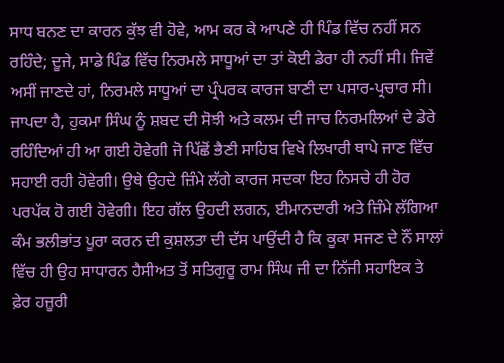ਸਾਧ ਬਨਣ ਦਾ ਕਾਰਨ ਕੁੱਝ ਵੀ ਹੋਵੇ, ਆਮ ਕਰ ਕੇ ਆਪਣੇ ਹੀ ਪਿੰਡ ਵਿੱਚ ਨਹੀਂ ਸਨ ਰਹਿੰਦੇ; ਦੂਜੇ, ਸਾਡੇ ਪਿੰਡ ਵਿੱਚ ਨਿਰਮਲੇ ਸਾਧੂਆਂ ਦਾ ਤਾਂ ਕੋਈ ਡੇਰਾ ਹੀ ਨਹੀਂ ਸੀ। ਜਿਵੇਂ ਅਸੀਂ ਜਾਣਦੇ ਹਾਂ, ਨਿਰਮਲੇ ਸਾਧੂਆਂ ਦਾ ਪ੍ਰੰਪਰਕ ਕਾਰਜ ਬਾਣੀ ਦਾ ਪਸਾਰ-ਪ੍ਰਚਾਰ ਸੀ। ਜਾਪਦਾ ਹੈ, ਹੁਕਮਾ ਸਿੰਘ ਨੂੰ ਸ਼ਬਦ ਦੀ ਸੋਝੀ ਅਤੇ ਕਲਮ ਦੀ ਜਾਚ ਨਿਰਮਲਿਆਂ ਦੇ ਡੇਰੇ ਰਹਿੰਦਿਆਂ ਹੀ ਆ ਗਈ ਹੋਵੇਗੀ ਜੋ ਪਿੱਛੋਂ ਭੈਣੀ ਸਾਹਿਬ ਵਿਖੇ ਲਿਖਾਰੀ ਥਾਪੇ ਜਾਣ ਵਿੱਚ ਸਹਾਈ ਰਹੀ ਹੋਵੇਗੀ। ਉਥੇ ਉਹਦੇ ਜ਼ਿੰਮੇ ਲੱਗੇ ਕਾਰਜ ਸਦਕਾ ਇਹ ਨਿਸਚੇ ਹੀ ਹੋਰ ਪਰਪੱਕ ਹੋ ਗਈ ਹੋਵੇਗੀ। ਇਹ ਗੱਲ ਉਹਦੀ ਲਗਨ, ਈਮਾਨਦਾਰੀ ਅਤੇ ਜ਼ਿੰਮੇ ਲੱਗਿਆ ਕੰਮ ਭਲੀਭਾਂਤ ਪੂਰਾ ਕਰਨ ਦੀ ਕੁਸ਼ਲਤਾ ਦੀ ਦੱਸ ਪਾਉਂਦੀ ਹੈ ਕਿ ਕੂਕਾ ਸਜਣ ਦੇ ਨੌਂ ਸਾਲਾਂ ਵਿੱਚ ਹੀ ਉਹ ਸਾਧਾਰਨ ਹੈਸੀਅਤ ਤੋਂ ਸਤਿਗੁਰੂ ਰਾਮ ਸਿੰਘ ਜੀ ਦਾ ਨਿੱਜੀ ਸਹਾਇਕ ਤੇ ਫ਼ੇਰ ਹਜ਼ੂਰੀ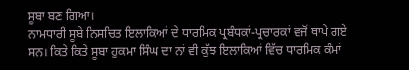ਸੂਬਾ ਬਣ ਗਿਆ।
ਨਾਮਧਾਰੀ ਸੂਬੇ ਨਿਸਚਿਤ ਇਲਾਕਿਆਂ ਦੇ ਧਾਰਮਿਕ ਪ੍ਰਬੰਧਕਾਂ-ਪ੍ਰਚਾਰਕਾਂ ਵਜੋਂ ਥਾਪੇ ਗਏ ਸਨ। ਕਿਤੇ ਕਿਤੇ ਸੂਬਾ ਹੁਕਮਾ ਸਿੰਘ ਦਾ ਨਾਂ ਵੀ ਕੁੱਝ ਇਲਾਕਿਆਂ ਵਿੱਚ ਧਾਰਮਿਕ ਕੰਮਾਂ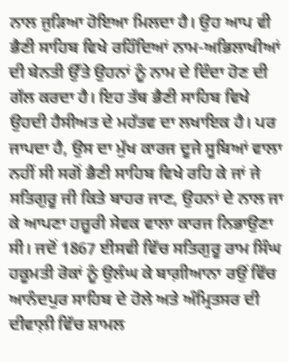ਨਾਲ ਜੁੜਿਆ ਹੋਇਆ ਮਿਲਦਾ ਹੈ। ਉਹ ਆਪ ਵੀ ਭੈਣੀ ਸਾਹਿਬ ਵਿਖੇ ਰਹਿੰਦਿਆਂ ਨਾਮ-ਅਭਿਲਾਖੀਆਂ ਦੀ ਬੇਨਤੀ ਉੱਤੇ ਉਹਨਾਂ ਨੂੰ ਨਾਮ ਦੇ ਦਿੰਦਾ ਹੋਣ ਦੀ ਗੱਲ ਕਰਦਾ ਹੈ। ਇਹ ਤੱਥ ਭੈਣੀ ਸਾਹਿਬ ਵਿਖੇ ਉਹਦੀ ਹੈਸੀਅਤ ਦੇ ਮਹੱਤਵ ਦਾ ਲਖਾਇਕ ਹੈ। ਪਰ ਜਾਪਦਾ ਹੈ, ਉਸ ਦਾ ਮੁੱਖ ਕਾਰਜ ਦੂਜੇ ਸੂਬਿਆਂ ਵਾਲਾ ਨਹੀਂ ਸੀ ਸਗੋਂ ਭੈਣੀ ਸਾਹਿਬ ਵਿਖੇ ਰਹਿ ਕੇ ਜਾਂ ਜੇ ਸਤਿਗੁਰੂ ਜੀ ਕਿਤੇ ਬਾਹਰ ਜਾਣ, ਉਹਨਾਂ ਦੇ ਨਾਲ ਜਾ ਕੇ ਆਪਣਾ ਹਜ਼ੂਰੀ ਸੇਵਕ ਵਾਲਾ ਕਾਰਜ ਨਿਭਾਉਣਾ ਸੀ। ਜਦੋਂ 1867 ਈਸਵੀ ਵਿੱਚ ਸਤਿਗੁਰੂ ਰਾਮ ਸਿੰਘ ਹਕੂਮਤੀ ਰੋਕਾਂ ਨੂੰ ਉਲੰਘ ਕੇ ਬਾਗ਼ੀਆਨਾ ਰਉਂ ਵਿੱਚ ਆਨੰਦਪੁਰ ਸਾਹਿਬ ਦੇ ਹੋਲੇ ਅਤੇ ਅੰਮ੍ਰਿਤਸਰ ਦੀ ਦੀਵਾਲ਼ੀ ਵਿੱਚ ਸ਼ਾਮਲ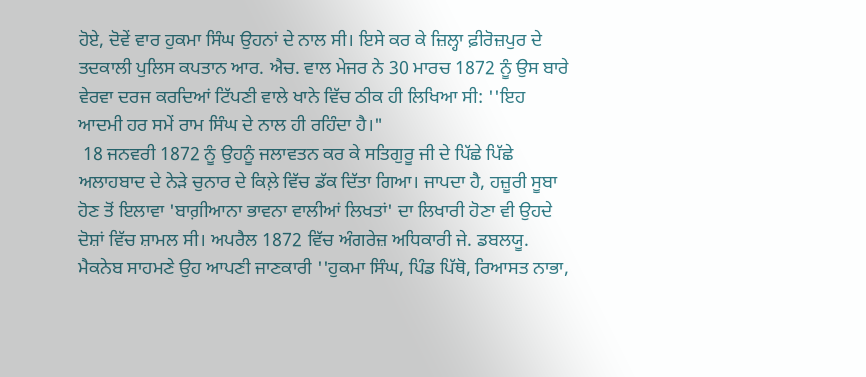ਹੋਏ, ਦੋਵੇਂ ਵਾਰ ਹੁਕਮਾ ਸਿੰਘ ਉਹਨਾਂ ਦੇ ਨਾਲ ਸੀ। ਇਸੇ ਕਰ ਕੇ ਜ਼ਿਲ੍ਹਾ ਫ਼ੀਰੋਜ਼ਪੁਰ ਦੇ ਤਦਕਾਲੀ ਪੁਲਿਸ ਕਪਤਾਨ ਆਰ. ਐਚ. ਵਾਲ ਮੇਜਰ ਨੇ 30 ਮਾਰਚ 1872 ਨੂੰ ਉਸ ਬਾਰੇ ਵੇਰਵਾ ਦਰਜ ਕਰਦਿਆਂ ਟਿੱਪਣੀ ਵਾਲੇ ਖਾਨੇ ਵਿੱਚ ਠੀਕ ਹੀ ਲਿਖਿਆ ਸੀ: ''ਇਹ ਆਦਮੀ ਹਰ ਸਮੇਂ ਰਾਮ ਸਿੰਘ ਦੇ ਨਾਲ ਹੀ ਰਹਿੰਦਾ ਹੈ।"
 18 ਜਨਵਰੀ 1872 ਨੂੰ ਉਹਨੂੰ ਜਲਾਵਤਨ ਕਰ ਕੇ ਸਤਿਗੁਰੂ ਜੀ ਦੇ ਪਿੱਛੇ ਪਿੱਛੇ ਅਲਾਹਬਾਦ ਦੇ ਨੇੜੇ ਚੁਨਾਰ ਦੇ ਕਿਲ਼ੇ ਵਿੱਚ ਡੱਕ ਦਿੱਤਾ ਗਿਆ। ਜਾਪਦਾ ਹੈ, ਹਜ਼ੂਰੀ ਸੂਬਾ ਹੋਣ ਤੋਂ ਇਲਾਵਾ 'ਬਾਗ਼ੀਆਨਾ ਭਾਵਨਾ ਵਾਲੀਆਂ ਲਿਖਤਾਂ' ਦਾ ਲਿਖਾਰੀ ਹੋਣਾ ਵੀ ਉਹਦੇ ਦੋਸ਼ਾਂ ਵਿੱਚ ਸ਼ਾਮਲ ਸੀ। ਅਪਰੈਲ 1872 ਵਿੱਚ ਅੰਗਰੇਜ਼ ਅਧਿਕਾਰੀ ਜੇ. ਡਬਲਯੂ. ਮੈਕਨੇਬ ਸਾਹਮਣੇ ਉਹ ਆਪਣੀ ਜਾਣਕਾਰੀ ''ਹੁਕਮਾ ਸਿੰਘ, ਪਿੰਡ ਪਿੱਥੋ, ਰਿਆਸਤ ਨਾਭਾ,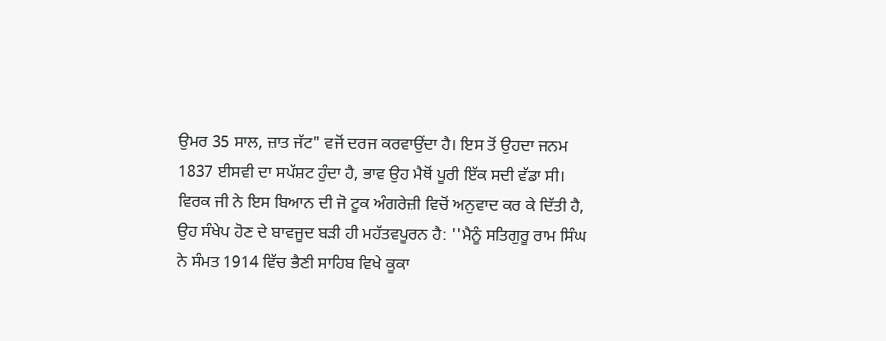ਉਮਰ 35 ਸਾਲ, ਜ਼ਾਤ ਜੱਟ" ਵਜੋਂ ਦਰਜ ਕਰਵਾਉਂਦਾ ਹੈ। ਇਸ ਤੋਂ ਉਹਦਾ ਜਨਮ 1837 ਈਸਵੀ ਦਾ ਸਪੱਸ਼ਟ ਹੁੰਦਾ ਹੈ, ਭਾਵ ਉਹ ਮੈਥੋਂ ਪੂਰੀ ਇੱਕ ਸਦੀ ਵੱਡਾ ਸੀ। ਵਿਰਕ ਜੀ ਨੇ ਇਸ ਬਿਆਨ ਦੀ ਜੋ ਟੂਕ ਅੰਗਰੇਜ਼ੀ ਵਿਚੋਂ ਅਨੁਵਾਦ ਕਰ ਕੇ ਦਿੱਤੀ ਹੈ, ਉਹ ਸੰਖੇਪ ਹੋਣ ਦੇ ਬਾਵਜੂਦ ਬੜੀ ਹੀ ਮਹੱਤਵਪੂਰਨ ਹੈ: ''ਮੈਨੂੰ ਸਤਿਗੁਰੂ ਰਾਮ ਸਿੰਘ ਨੇ ਸੰਮਤ 1914 ਵਿੱਚ ਭੈਣੀ ਸਾਹਿਬ ਵਿਖੇ ਕੂਕਾ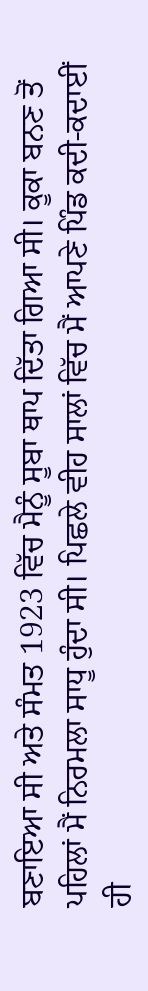ਬਣਾਇਆ ਸੀ ਅਤੇ ਸੰਮਤ 1923 ਵਿੱਚ ਮੈਨੂੰ ਸੂਬਾ ਥਾਪ ਦਿੱਤਾ ਗਿਆ ਸੀ। ਕੂਕਾ ਬਨਣ ਤੋਂ ਪਹਿਲਾਂ ਮੈਂ ਨਿਰਮਲਾ ਸਾਧੂ ਹੁੰਦਾ ਸੀ। ਪਿਛਲੇ ਵੀਹ ਸਾਲਾਂ ਵਿੱਚ ਮੈਂ ਆਪਣੇ ਪਿੰਡ ਕਦੀ-ਕਦਾਈਂ ਹੀ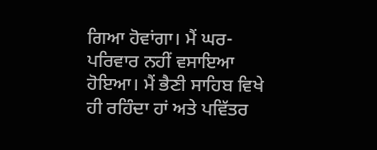ਗਿਆ ਹੋਵਾਂਗਾ। ਮੈਂ ਘਰ-ਪਰਿਵਾਰ ਨਹੀਂ ਵਸਾਇਆ ਹੋਇਆ। ਮੈਂ ਭੈਣੀ ਸਾਹਿਬ ਵਿਖੇ ਹੀ ਰਹਿੰਦਾ ਹਾਂ ਅਤੇ ਪਵਿੱਤਰ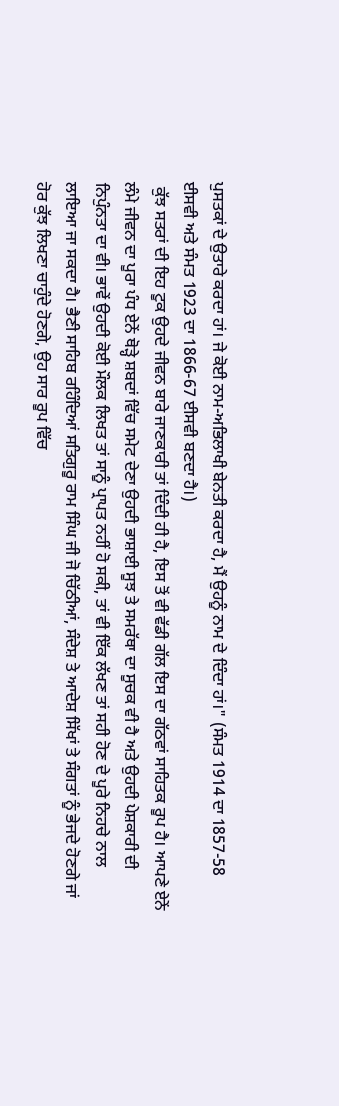ਪੁਸਤਕਾਂ ਦੇ ਉਤਾਰੇ ਕਰਦਾ ਹਾਂ। ਜੇ ਕੋਈ ਨਾਮ-ਅਭਿਲਾਖੀ ਬੇਨਤੀ ਕਰਦਾ ਹੈ, ਮੈਂ ਉਹਨੂੰ ਨਾਮ ਦੇ ਦਿੰਦਾ ਹਾਂ।" (ਸੰਮਤ 1914 ਦਾ 1857-58 ਈਸਵੀ ਅਤੇ ਸੰਮਤ 1923 ਦਾ 1866-67 ਈਸਵੀ ਬਣਦਾ ਹੈ।)
 ਕੁੱਝ ਸਤਰਾਂ ਦੀ ਇਹ ਟੂਕ ਉਹਦੇ ਜੀਵਨ ਬਾਰੇ ਜਾਣਕਾਰੀ ਤਾਂ ਦਿੰਦੀ ਹੀ ਹੈ, ਇਸ ਤੋਂ ਵੀ ਵੱਡੀ ਗੱਲ ਇਸ ਦਾ ਗੱਠਵਾਂ ਸਾਹਿਤਕ ਰੂਪ ਹੈ। ਆਪਣੇ ਏਨੇਂ ਲੰਮੇ ਜੀਵਨ ਦਾ ਪੂਰਾ ਪੰਧ ਏਨੇਂ ਥੋੜ੍ਹੇ ਸ਼ਬਦਾਂ ਵਿੱਚ ਸਮੇਟ ਦੇਣਾ ਉਹਦੀ ਭਾਸ਼ਾਈ ਸੂਝ ਤੇ ਸਮਰੱਥਾ ਦਾ ਸੂਚਕ ਵੀ ਹੈ ਅਤੇ ਉਹਦੀ ਪੇਸ਼ਕਾਰੀ ਦੀ ਨਿਪੁੰਨਤਾ ਦਾ ਵੀ। ਭਾਵੇਂ ਉਹਦੀ ਕੋਈ ਮੌਲਕ ਲਿਖਤ ਤਾਂ ਸਾਨੂੰ ਪ੍ਰਾਪਤ ਨਹੀਂ ਹੋ ਸਕੀ, ਤਾਂ ਵੀ ਇੱਕ ਲੱਖਣ ਤਾਂ ਸਹੀ ਹੋਣ ਦੇ ਪੂਰੇ ਨਿਹਚੇ ਨਾਲ ਲਾਇਆ ਜਾ ਸਕਦਾ ਹੈ। ਭੈਣੀ ਸਾਹਿਬ ਰਹਿੰਦਿਆਂ ਸਤਿਗੁਰੂ ਰਾਮ ਸਿੰਘ ਜੀ ਜੋ ਚਿੱਠੀਆਂ, ਸੰਦੇਸ਼ ਤੇ ਆਦੇਸ਼ ਸਿੱਖਾਂ ਤੇ ਸੰਗਤਾਂ ਨੂੰ ਭੇਜਦੇ ਹੋਣਗੇ ਜਾਂ ਹੋਰ ਕੁੱਝ ਲਿਖਣਾ ਚਾਹੁੰਦੇ ਹੋਣਗੇ, ਉਹ ਸਾਰ ਰੂਪ ਵਿੱਚ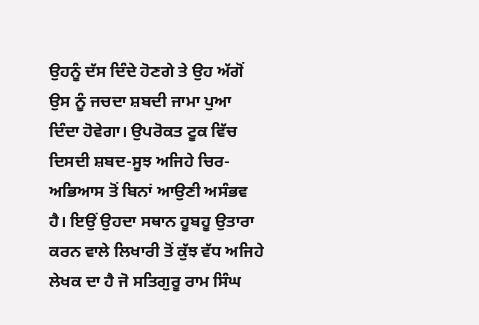ਉਹਨੂੰ ਦੱਸ ਦਿੰਦੇ ਹੋਣਗੇ ਤੇ ਉਹ ਅੱਗੋਂ ਉਸ ਨੂੰ ਜਚਦਾ ਸ਼ਬਦੀ ਜਾਮਾ ਪੁਆ ਦਿੰਦਾ ਹੋਵੇਗਾ। ਉਪਰੋਕਤ ਟੂਕ ਵਿੱਚ ਦਿਸਦੀ ਸ਼ਬਦ-ਸੂਝ ਅਜਿਹੇ ਚਿਰ-ਅਭਿਆਸ ਤੋਂ ਬਿਨਾਂ ਆਉਣੀ ਅਸੰਭਵ ਹੈ। ਇਉਂ ਉਹਦਾ ਸਥਾਨ ਹੂਬਹੂ ਉਤਾਰਾ ਕਰਨ ਵਾਲੇ ਲਿਖਾਰੀ ਤੋਂ ਕੁੱਝ ਵੱਧ ਅਜਿਹੇ ਲੇਖਕ ਦਾ ਹੈ ਜੋ ਸਤਿਗੁਰੂ ਰਾਮ ਸਿੰਘ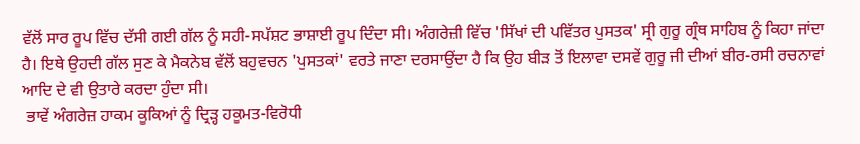ਵੱਲੋਂ ਸਾਰ ਰੂਪ ਵਿੱਚ ਦੱਸੀ ਗਈ ਗੱਲ ਨੂੰ ਸਹੀ-ਸਪੱਸ਼ਟ ਭਾਸ਼ਾਈ ਰੂਪ ਦਿੰਦਾ ਸੀ। ਅੰਗਰੇਜ਼ੀ ਵਿੱਚ 'ਸਿੱਖਾਂ ਦੀ ਪਵਿੱਤਰ ਪੁਸਤਕ' ਸ੍ਰੀ ਗੁਰੂ ਗ੍ਰੰਥ ਸਾਹਿਬ ਨੂੰ ਕਿਹਾ ਜਾਂਦਾ ਹੈ। ਇਥੇ ਉਹਦੀ ਗੱਲ ਸੁਣ ਕੇ ਮੈਕਨੇਬ ਵੱਲੋਂ ਬਹੁਵਚਨ 'ਪੁਸਤਕਾਂ' ਵਰਤੇ ਜਾਣਾ ਦਰਸਾਉਂਦਾ ਹੈ ਕਿ ਉਹ ਬੀੜ ਤੋਂ ਇਲਾਵਾ ਦਸਵੇਂ ਗੁਰੂ ਜੀ ਦੀਆਂ ਬੀਰ-ਰਸੀ ਰਚਨਾਵਾਂ ਆਦਿ ਦੇ ਵੀ ਉਤਾਰੇ ਕਰਦਾ ਹੁੰਦਾ ਸੀ।
 ਭਾਵੇਂ ਅੰਗਰੇਜ਼ ਹਾਕਮ ਕੂਕਿਆਂ ਨੂੰ ਦ੍ਰਿੜ੍ਹ ਹਕੂਮਤ-ਵਿਰੋਧੀ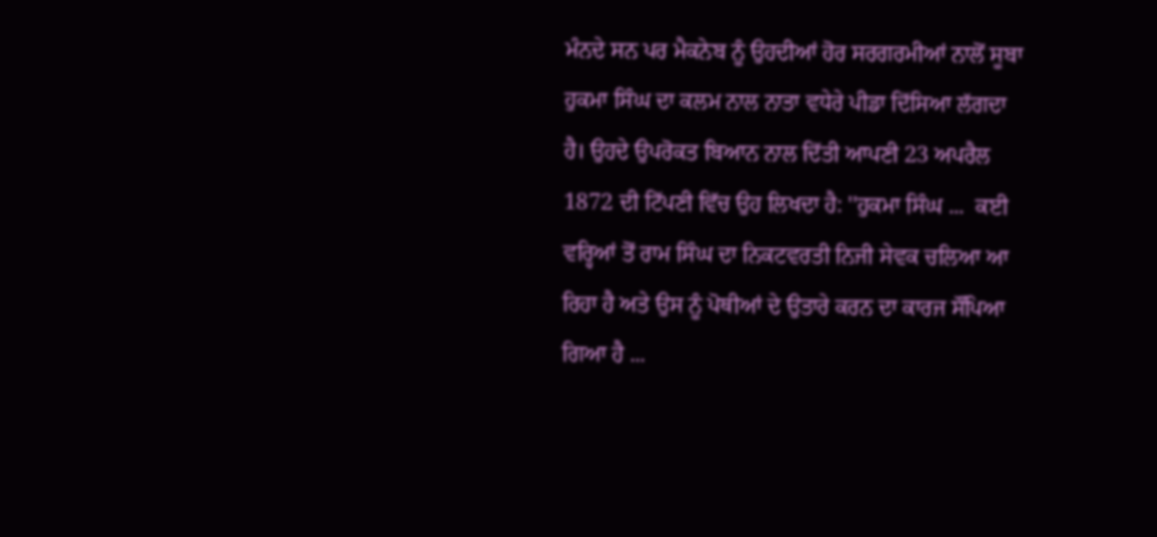ਮੰਨਦੇ ਸਨ ਪਰ ਮੈਕਨੇਬ ਨੂੰ ਉਹਦੀਆਂ ਹੋਰ ਸਰਗਰਮੀਆਂ ਨਾਲੋਂ ਸੂਬਾ ਹੁਕਮਾ ਸਿੰਘ ਦਾ ਕਲਮ ਨਾਲ ਨਾਤਾ ਵਧੇਰੇ ਪੀਡਾ ਦਿੱਸਿਆ ਲੱਗਦਾ ਹੈ। ਉਹਦੇ ਉਪਰੋਕਤ ਬਿਆਨ ਨਾਲ ਦਿੱਤੀ ਆਪਣੀ 23 ਅਪਰੈਲ 1872 ਦੀ ਟਿੱਪਣੀ ਵਿੱਚ ਉਹ ਲਿਖਦਾ ਹੈ: ''ਹੁਕਮਾ ਸਿੰਘ ...  ਕਈ ਵਰ੍ਹਿਆਂ ਤੋਂ ਰਾਮ ਸਿੰਘ ਦਾ ਨਿਕਟਵਰਤੀ ਨਿਜੀ ਸੇਵਕ ਚਲਿਆ ਆ ਰਿਹਾ ਹੈ ਅਤੇ ਉਸ ਨੂੰ ਪੋਥੀਆਂ ਦੇ ਉਤਾਰੇ ਕਰਨ ਦਾ ਕਾਰਜ ਸੌਂਪਿਆ ਗਿਆ ਹੈ ...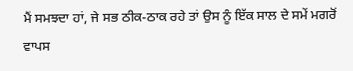ਮੈਂ ਸਮਝਦਾ ਹਾਂ, ਜੇ ਸਭ ਠੀਕ-ਠਾਕ ਰਹੇ ਤਾਂ ਉਸ ਨੂੰ ਇੱਕ ਸਾਲ ਦੇ ਸਮੇਂ ਮਗਰੋਂ ਵਾਪਸ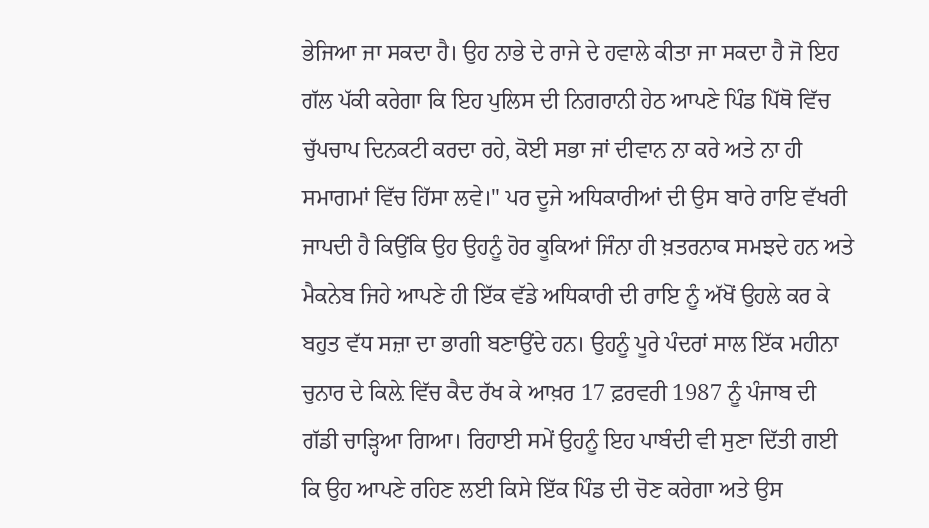ਭੇਜਿਆ ਜਾ ਸਕਦਾ ਹੈ। ਉਹ ਨਾਭੇ ਦੇ ਰਾਜੇ ਦੇ ਹਵਾਲੇ ਕੀਤਾ ਜਾ ਸਕਦਾ ਹੈ ਜੋ ਇਹ ਗੱਲ ਪੱਕੀ ਕਰੇਗਾ ਕਿ ਇਹ ਪੁਲਿਸ ਦੀ ਨਿਗਰਾਨੀ ਹੇਠ ਆਪਣੇ ਪਿੰਡ ਪਿੱਥੋ ਵਿੱਚ ਚੁੱਪਚਾਪ ਦਿਨਕਟੀ ਕਰਦਾ ਰਹੇ, ਕੋਈ ਸਭਾ ਜਾਂ ਦੀਵਾਨ ਨਾ ਕਰੇ ਅਤੇ ਨਾ ਹੀ ਸਮਾਗਮਾਂ ਵਿੱਚ ਹਿੱਸਾ ਲਵੇ।" ਪਰ ਦੂਜੇ ਅਧਿਕਾਰੀਆਂ ਦੀ ਉਸ ਬਾਰੇ ਰਾਇ ਵੱਖਰੀ ਜਾਪਦੀ ਹੈ ਕਿਉਂਕਿ ਉਹ ਉਹਨੂੰ ਹੋਰ ਕੂਕਿਆਂ ਜਿੰਨਾ ਹੀ ਖ਼ਤਰਨਾਕ ਸਮਝਦੇ ਹਨ ਅਤੇ ਮੈਕਨੇਬ ਜਿਹੇ ਆਪਣੇ ਹੀ ਇੱਕ ਵੱਡੇ ਅਧਿਕਾਰੀ ਦੀ ਰਾਇ ਨੂੰ ਅੱਖੋਂ ਉਹਲੇ ਕਰ ਕੇ ਬਹੁਤ ਵੱਧ ਸਜ਼ਾ ਦਾ ਭਾਗੀ ਬਣਾਉਂਦੇ ਹਨ। ਉਹਨੂੰ ਪੂਰੇ ਪੰਦਰਾਂ ਸਾਲ ਇੱਕ ਮਹੀਨਾ ਚੁਨਾਰ ਦੇ ਕਿਲ਼ੇ ਵਿੱਚ ਕੈਦ ਰੱਖ ਕੇ ਆਖ਼ਰ 17 ਫ਼ਰਵਰੀ 1987 ਨੂੰ ਪੰਜਾਬ ਦੀ ਗੱਡੀ ਚਾੜ੍ਹਿਆ ਗਿਆ। ਰਿਹਾਈ ਸਮੇਂ ਉਹਨੂੰ ਇਹ ਪਾਬੰਦੀ ਵੀ ਸੁਣਾ ਦਿੱਤੀ ਗਈ ਕਿ ਉਹ ਆਪਣੇ ਰਹਿਣ ਲਈ ਕਿਸੇ ਇੱਕ ਪਿੰਡ ਦੀ ਚੋਣ ਕਰੇਗਾ ਅਤੇ ਉਸ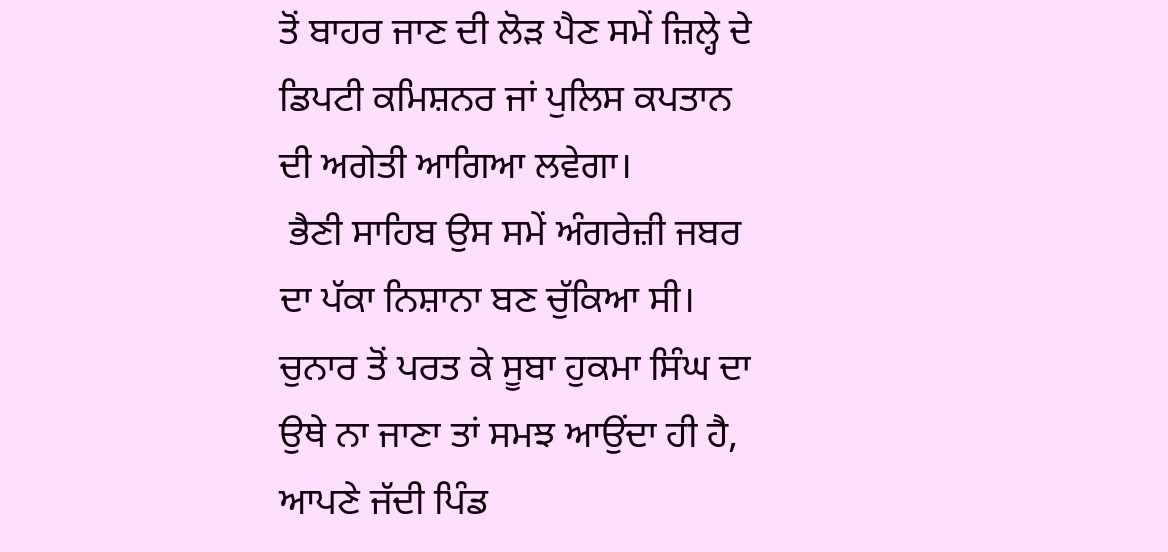ਤੋਂ ਬਾਹਰ ਜਾਣ ਦੀ ਲੋੜ ਪੈਣ ਸਮੇਂ ਜ਼ਿਲ੍ਹੇ ਦੇ ਡਿਪਟੀ ਕਮਿਸ਼ਨਰ ਜਾਂ ਪੁਲਿਸ ਕਪਤਾਨ ਦੀ ਅਗੇਤੀ ਆਗਿਆ ਲਵੇਗਾ।
 ਭੈਣੀ ਸਾਹਿਬ ਉਸ ਸਮੇਂ ਅੰਗਰੇਜ਼ੀ ਜਬਰ ਦਾ ਪੱਕਾ ਨਿਸ਼ਾਨਾ ਬਣ ਚੁੱਕਿਆ ਸੀ। ਚੁਨਾਰ ਤੋਂ ਪਰਤ ਕੇ ਸੂਬਾ ਹੁਕਮਾ ਸਿੰਘ ਦਾ ਉਥੇ ਨਾ ਜਾਣਾ ਤਾਂ ਸਮਝ ਆਉਂਦਾ ਹੀ ਹੈ, ਆਪਣੇ ਜੱਦੀ ਪਿੰਡ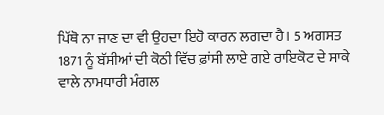ਪਿੱਥੋ ਨਾ ਜਾਣ ਦਾ ਵੀ ਉਹਦਾ ਇਹੋ ਕਾਰਨ ਲਗਦਾ ਹੈ। 5 ਅਗਸਤ 1871 ਨੂੰ ਬੱਸੀਆਂ ਦੀ ਕੋਠੀ ਵਿੱਚ ਫ਼ਾਂਸੀ ਲਾਏ ਗਏ ਰਾਇਕੋਟ ਦੇ ਸਾਕੇ ਵਾਲੇ ਨਾਮਧਾਰੀ ਮੰਗਲ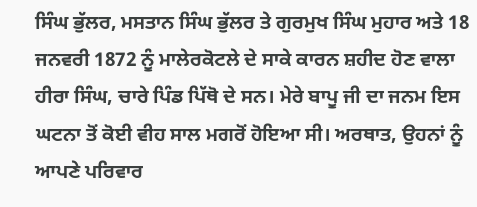ਸਿੰਘ ਭੁੱਲਰ, ਮਸਤਾਨ ਸਿੰਘ ਭੁੱਲਰ ਤੇ ਗੁਰਮੁਖ ਸਿੰਘ ਮੁਹਾਰ ਅਤੇ 18 ਜਨਵਰੀ 1872 ਨੂੰ ਮਾਲੇਰਕੋਟਲੇ ਦੇ ਸਾਕੇ ਕਾਰਨ ਸ਼ਹੀਦ ਹੋਣ ਵਾਲਾ ਹੀਰਾ ਸਿੰਘ, ਚਾਰੇ ਪਿੰਡ ਪਿੱਥੋ ਦੇ ਸਨ। ਮੇਰੇ ਬਾਪੂ ਜੀ ਦਾ ਜਨਮ ਇਸ ਘਟਨਾ ਤੋਂ ਕੋਈ ਵੀਹ ਸਾਲ ਮਗਰੋਂ ਹੋਇਆ ਸੀ। ਅਰਥਾਤ, ਉਹਨਾਂ ਨੂੰ ਆਪਣੇ ਪਰਿਵਾਰ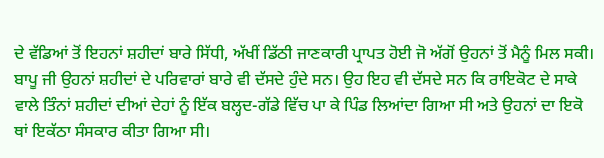ਦੇ ਵੱਡਿਆਂ ਤੋਂ ਇਹਨਾਂ ਸ਼ਹੀਦਾਂ ਬਾਰੇ ਸਿੱਧੀ, ਅੱਖੀਂ ਡਿੱਠੀ ਜਾਣਕਾਰੀ ਪ੍ਰਾਪਤ ਹੋਈ ਜੋ ਅੱਗੋਂ ਉਹਨਾਂ ਤੋਂ ਮੈਨੂੰ ਮਿਲ ਸਕੀ।
ਬਾਪੂ ਜੀ ਉਹਨਾਂ ਸ਼ਹੀਦਾਂ ਦੇ ਪਰਿਵਾਰਾਂ ਬਾਰੇ ਵੀ ਦੱਸਦੇ ਹੁੰਦੇ ਸਨ। ਉਹ ਇਹ ਵੀ ਦੱਸਦੇ ਸਨ ਕਿ ਰਾਇਕੋਟ ਦੇ ਸਾਕੇ ਵਾਲੇ ਤਿੰਨਾਂ ਸ਼ਹੀਦਾਂ ਦੀਆਂ ਦੇਹਾਂ ਨੂੰ ਇੱਕ ਬਲ੍ਹਦ-ਗੱਡੇ ਵਿੱਚ ਪਾ ਕੇ ਪਿੰਡ ਲਿਆਂਦਾ ਗਿਆ ਸੀ ਅਤੇ ਉਹਨਾਂ ਦਾ ਇਕੋ ਥਾਂ ਇਕੱਠਾ ਸੰਸਕਾਰ ਕੀਤਾ ਗਿਆ ਸੀ।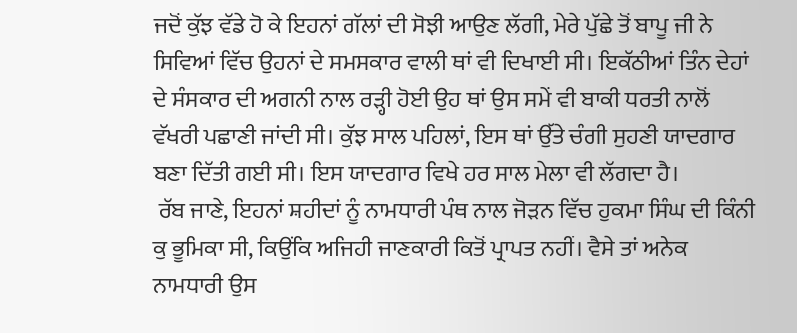ਜਦੋਂ ਕੁੱਝ ਵੱਡੇ ਹੋ ਕੇ ਇਹਨਾਂ ਗੱਲਾਂ ਦੀ ਸੋਝੀ ਆਉਣ ਲੱਗੀ, ਮੇਰੇ ਪੁੱਛੇ ਤੋਂ ਬਾਪੂ ਜੀ ਨੇ ਸਿਵਿਆਂ ਵਿੱਚ ਉਹਨਾਂ ਦੇ ਸਮਸਕਾਰ ਵਾਲੀ ਥਾਂ ਵੀ ਦਿਖਾਈ ਸੀ। ਇਕੱਠੀਆਂ ਤਿੰਨ ਦੇਹਾਂ ਦੇ ਸੰਸਕਾਰ ਦੀ ਅਗਨੀ ਨਾਲ ਰੜ੍ਹੀ ਹੋਈ ਉਹ ਥਾਂ ਉਸ ਸਮੇਂ ਵੀ ਬਾਕੀ ਧਰਤੀ ਨਾਲੋਂ ਵੱਖਰੀ ਪਛਾਣੀ ਜਾਂਦੀ ਸੀ। ਕੁੱਝ ਸਾਲ ਪਹਿਲਾਂ, ਇਸ ਥਾਂ ਉੱਤੇ ਚੰਗੀ ਸੁਹਣੀ ਯਾਦਗਾਰ ਬਣਾ ਦਿੱਤੀ ਗਈ ਸੀ। ਇਸ ਯਾਦਗਾਰ ਵਿਖੇ ਹਰ ਸਾਲ ਮੇਲਾ ਵੀ ਲੱਗਦਾ ਹੈ।
 ਰੱਬ ਜਾਣੇ, ਇਹਨਾਂ ਸ਼ਹੀਦਾਂ ਨੂੰ ਨਾਮਧਾਰੀ ਪੰਥ ਨਾਲ ਜੋੜਨ ਵਿੱਚ ਹੁਕਮਾ ਸਿੰਘ ਦੀ ਕਿੰਨੀ ਕੁ ਭੂਮਿਕਾ ਸੀ, ਕਿਉਂਕਿ ਅਜਿਹੀ ਜਾਣਕਾਰੀ ਕਿਤੋਂ ਪ੍ਰਾਪਤ ਨਹੀਂ। ਵੈਸੇ ਤਾਂ ਅਨੇਕ ਨਾਮਧਾਰੀ ਉਸ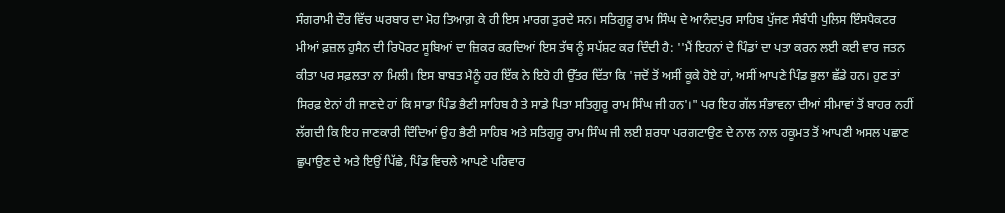ਸੰਗਰਾਮੀ ਦੌਰ ਵਿੱਚ ਘਰਬਾਰ ਦਾ ਮੋਹ ਤਿਆਗ਼ ਕੇ ਹੀ ਇਸ ਮਾਰਗ ਤੁਰਦੇ ਸਨ। ਸਤਿਗੁਰੂ ਰਾਮ ਸਿੰਘ ਦੇ ਆਨੰਦਪੁਰ ਸਾਹਿਬ ਪੁੱਜਣ ਸੰਬੰਧੀ ਪੁਲਿਸ ਇੰਸਪੈਕਟਰ ਮੀਆਂ ਫ਼ਜ਼ਲ ਹੁਸੈਨ ਦੀ ਰਿਪੋਰਟ ਸੂਬਿਆਂ ਦਾ ਜ਼ਿਕਰ ਕਰਦਿਆਂ ਇਸ ਤੱਥ ਨੂੰ ਸਪੱਸ਼ਟ ਕਰ ਦਿੰਦੀ ਹੈ: ''ਮੈਂ ਇਹਨਾਂ ਦੇ ਪਿੰਡਾਂ ਦਾ ਪਤਾ ਕਰਨ ਲਈ ਕਈ ਵਾਰ ਜਤਨ ਕੀਤਾ ਪਰ ਸਫ਼ਲਤਾ ਨਾ ਮਿਲੀ। ਇਸ ਬਾਬਤ ਮੈਨੂੰ ਹਰ ਇੱਕ ਨੇ ਇਹੋ ਹੀ ਉੱਤਰ ਦਿੱਤਾ ਕਿ 'ਜਦੋਂ ਤੋਂ ਅਸੀਂ ਕੂਕੇ ਹੋਏ ਹਾਂ, ਅਸੀਂ ਆਪਣੇ ਪਿੰਡ ਭੁਲਾ ਛੱਡੇ ਹਨ। ਹੁਣ ਤਾਂ ਸਿਰਫ਼ ਏਨਾਂ ਹੀ ਜਾਣਦੇ ਹਾਂ ਕਿ ਸਾਡਾ ਪਿੰਡ ਭੈਣੀ ਸਾਹਿਬ ਹੈ ਤੇ ਸਾਡੇ ਪਿਤਾ ਸਤਿਗੁਰੂ ਰਾਮ ਸਿੰਘ ਜੀ ਹਨ'।" ਪਰ ਇਹ ਗੱਲ ਸੰਭਾਵਨਾ ਦੀਆਂ ਸੀਮਾਵਾਂ ਤੋਂ ਬਾਹਰ ਨਹੀਂ ਲੱਗਦੀ ਕਿ ਇਹ ਜਾਣਕਾਰੀ ਦਿੰਦਿਆਂ ਉਹ ਭੈਣੀ ਸਾਹਿਬ ਅਤੇ ਸਤਿਗੁਰੂ ਰਾਮ ਸਿੰਘ ਜੀ ਲਈ ਸ਼ਰਧਾ ਪਰਗਟਾਉਣ ਦੇ ਨਾਲ ਨਾਲ ਹਕੂਮਤ ਤੋਂ ਆਪਣੀ ਅਸਲ ਪਛਾਣ ਛੁਪਾਉਣ ਦੇ ਅਤੇ ਇਉਂ ਪਿੱਛੇ, ਪਿੰਡ ਵਿਚਲੇ ਆਪਣੇ ਪਰਿਵਾਰ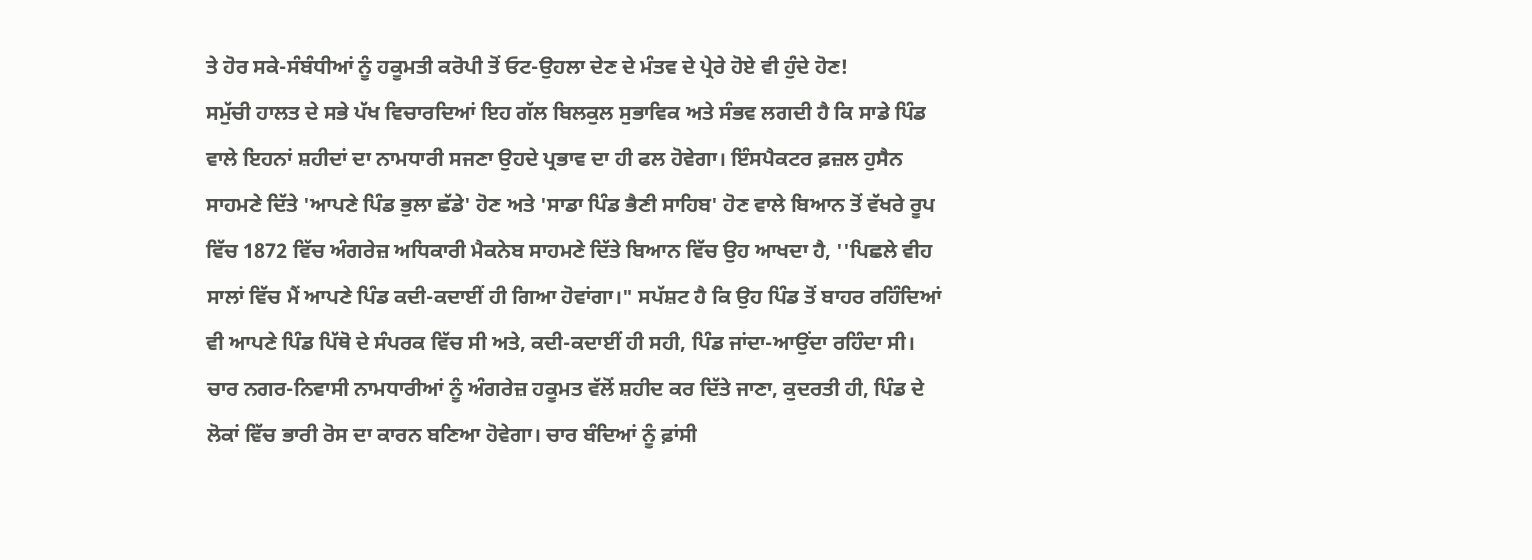ਤੇ ਹੋਰ ਸਕੇ-ਸੰਬੰਧੀਆਂ ਨੂੰ ਹਕੂਮਤੀ ਕਰੋਪੀ ਤੋਂ ਓਟ-ਉਹਲਾ ਦੇਣ ਦੇ ਮੰਤਵ ਦੇ ਪ੍ਰੇਰੇ ਹੋਏ ਵੀ ਹੁੰਦੇ ਹੋਣ!
ਸਮੁੱਚੀ ਹਾਲਤ ਦੇ ਸਭੇ ਪੱਖ ਵਿਚਾਰਦਿਆਂ ਇਹ ਗੱਲ ਬਿਲਕੁਲ ਸੁਭਾਵਿਕ ਅਤੇ ਸੰਭਵ ਲਗਦੀ ਹੈ ਕਿ ਸਾਡੇ ਪਿੰਡ ਵਾਲੇ ਇਹਨਾਂ ਸ਼ਹੀਦਾਂ ਦਾ ਨਾਮਧਾਰੀ ਸਜਣਾ ਉਹਦੇ ਪ੍ਰਭਾਵ ਦਾ ਹੀ ਫਲ ਹੋਵੇਗਾ। ਇੰਸਪੈਕਟਰ ਫ਼ਜ਼ਲ ਹੁਸੈਨ ਸਾਹਮਣੇ ਦਿੱਤੇ 'ਆਪਣੇ ਪਿੰਡ ਭੁਲਾ ਛੱਡੇ' ਹੋਣ ਅਤੇ 'ਸਾਡਾ ਪਿੰਡ ਭੈਣੀ ਸਾਹਿਬ' ਹੋਣ ਵਾਲੇ ਬਿਆਨ ਤੋਂ ਵੱਖਰੇ ਰੂਪ ਵਿੱਚ 1872 ਵਿੱਚ ਅੰਗਰੇਜ਼ ਅਧਿਕਾਰੀ ਮੈਕਨੇਬ ਸਾਹਮਣੇ ਦਿੱਤੇ ਬਿਆਨ ਵਿੱਚ ਉਹ ਆਖਦਾ ਹੈ, ''ਪਿਛਲੇ ਵੀਹ ਸਾਲਾਂ ਵਿੱਚ ਮੈਂ ਆਪਣੇ ਪਿੰਡ ਕਦੀ-ਕਦਾਈਂ ਹੀ ਗਿਆ ਹੋਵਾਂਗਾ।" ਸਪੱਸ਼ਟ ਹੈ ਕਿ ਉਹ ਪਿੰਡ ਤੋਂ ਬਾਹਰ ਰਹਿੰਦਿਆਂ ਵੀ ਆਪਣੇ ਪਿੰਡ ਪਿੱਥੋ ਦੇ ਸੰਪਰਕ ਵਿੱਚ ਸੀ ਅਤੇ, ਕਦੀ-ਕਦਾਈਂ ਹੀ ਸਹੀ, ਪਿੰਡ ਜਾਂਦਾ-ਆਉਂਦਾ ਰਹਿੰਦਾ ਸੀ।
ਚਾਰ ਨਗਰ-ਨਿਵਾਸੀ ਨਾਮਧਾਰੀਆਂ ਨੂੰ ਅੰਗਰੇਜ਼ ਹਕੂਮਤ ਵੱਲੋਂ ਸ਼ਹੀਦ ਕਰ ਦਿੱਤੇ ਜਾਣਾ, ਕੁਦਰਤੀ ਹੀ, ਪਿੰਡ ਦੇ ਲੋਕਾਂ ਵਿੱਚ ਭਾਰੀ ਰੋਸ ਦਾ ਕਾਰਨ ਬਣਿਆ ਹੋਵੇਗਾ। ਚਾਰ ਬੰਦਿਆਂ ਨੂੰ ਫ਼ਾਂਸੀ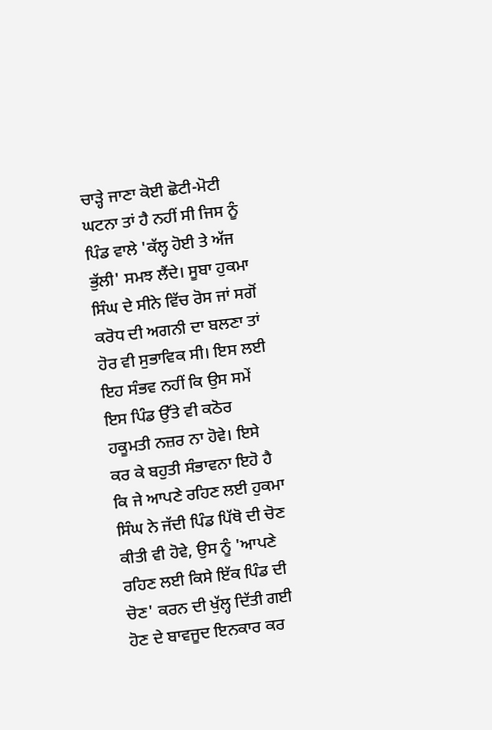ਚਾੜ੍ਹੇ ਜਾਣਾ ਕੋਈ ਛੋਟੀ-ਮੋਟੀ ਘਟਨਾ ਤਾਂ ਹੈ ਨਹੀਂ ਸੀ ਜਿਸ ਨੂੰ ਪਿੰਡ ਵਾਲੇ 'ਕੱਲ੍ਹ ਹੋਈ ਤੇ ਅੱਜ ਭੁੱਲੀ' ਸਮਝ ਲੈਂਦੇ। ਸੂਬਾ ਹੁਕਮਾ ਸਿੰਘ ਦੇ ਸੀਨੇ ਵਿੱਚ ਰੋਸ ਜਾਂ ਸਗੋਂ ਕਰੋਧ ਦੀ ਅਗਨੀ ਦਾ ਬਲਣਾ ਤਾਂ ਹੋਰ ਵੀ ਸੁਭਾਵਿਕ ਸੀ। ਇਸ ਲਈ ਇਹ ਸੰਭਵ ਨਹੀਂ ਕਿ ਉਸ ਸਮੇਂ ਇਸ ਪਿੰਡ ਉੱਤੇ ਵੀ ਕਠੋਰ ਹਕੂਮਤੀ ਨਜ਼ਰ ਨਾ ਹੋਵੇ। ਇਸੇ ਕਰ ਕੇ ਬਹੁਤੀ ਸੰਭਾਵਨਾ ਇਹੋ ਹੈ ਕਿ ਜੇ ਆਪਣੇ ਰਹਿਣ ਲਈ ਹੁਕਮਾ ਸਿੰਘ ਨੇ ਜੱਦੀ ਪਿੰਡ ਪਿੱਥੋ ਦੀ ਚੋਣ ਕੀਤੀ ਵੀ ਹੋਵੇ, ਉਸ ਨੂੰ 'ਆਪਣੇ ਰਹਿਣ ਲਈ ਕਿਸੇ ਇੱਕ ਪਿੰਡ ਦੀ ਚੋਣ' ਕਰਨ ਦੀ ਖੁੱਲ੍ਹ ਦਿੱਤੀ ਗਈ ਹੋਣ ਦੇ ਬਾਵਜੂਦ ਇਨਕਾਰ ਕਰ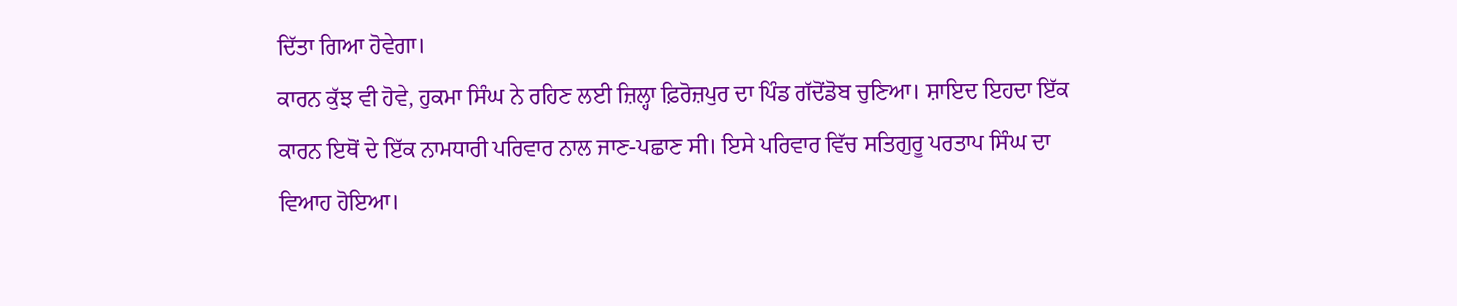ਦਿੱਤਾ ਗਿਆ ਹੋਵੇਗਾ।
ਕਾਰਨ ਕੁੱਝ ਵੀ ਹੋਵੇ, ਹੁਕਮਾ ਸਿੰਘ ਨੇ ਰਹਿਣ ਲਈ ਜ਼ਿਲ੍ਹਾ ਫ਼ਿਰੋਜ਼ਪੁਰ ਦਾ ਪਿੰਡ ਗੱਦੋਂਡੋਬ ਚੁਣਿਆ। ਸ਼ਾਇਦ ਇਹਦਾ ਇੱਕ ਕਾਰਨ ਇਥੋਂ ਦੇ ਇੱਕ ਨਾਮਧਾਰੀ ਪਰਿਵਾਰ ਨਾਲ ਜਾਣ-ਪਛਾਣ ਸੀ। ਇਸੇ ਪਰਿਵਾਰ ਵਿੱਚ ਸਤਿਗੁਰੂ ਪਰਤਾਪ ਸਿੰਘ ਦਾ ਵਿਆਹ ਹੋਇਆ।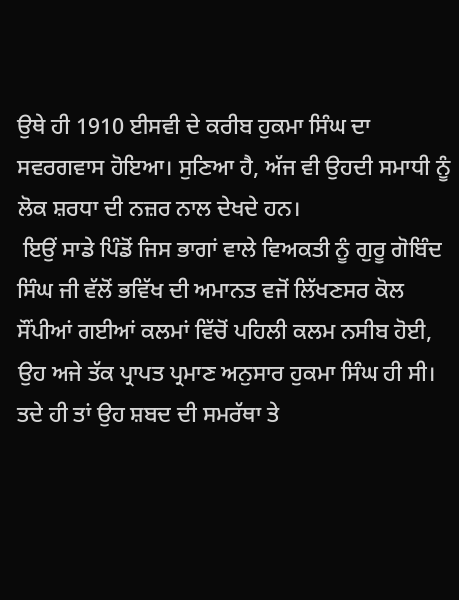ਉਥੇ ਹੀ 1910 ਈਸਵੀ ਦੇ ਕਰੀਬ ਹੁਕਮਾ ਸਿੰਘ ਦਾ ਸਵਰਗਵਾਸ ਹੋਇਆ। ਸੁਣਿਆ ਹੈ, ਅੱਜ ਵੀ ਉਹਦੀ ਸਮਾਧੀ ਨੂੰ ਲੋਕ ਸ਼ਰਧਾ ਦੀ ਨਜ਼ਰ ਨਾਲ ਦੇਖਦੇ ਹਨ।
 ਇਉਂ ਸਾਡੇ ਪਿੰਡੋਂ ਜਿਸ ਭਾਗਾਂ ਵਾਲੇ ਵਿਅਕਤੀ ਨੂੰ ਗੁਰੂ ਗੋਬਿੰਦ ਸਿੰਘ ਜੀ ਵੱਲੋਂ ਭਵਿੱਖ ਦੀ ਅਮਾਨਤ ਵਜੋਂ ਲਿੱਖਣਸਰ ਕੋਲ ਸੌਂਪੀਆਂ ਗਈਆਂ ਕਲਮਾਂ ਵਿੱਚੋਂ ਪਹਿਲੀ ਕਲਮ ਨਸੀਬ ਹੋਈ, ਉਹ ਅਜੇ ਤੱਕ ਪ੍ਰਾਪਤ ਪ੍ਰਮਾਣ ਅਨੁਸਾਰ ਹੁਕਮਾ ਸਿੰਘ ਹੀ ਸੀ। ਤਦੇ ਹੀ ਤਾਂ ਉਹ ਸ਼ਬਦ ਦੀ ਸਮਰੱਥਾ ਤੇ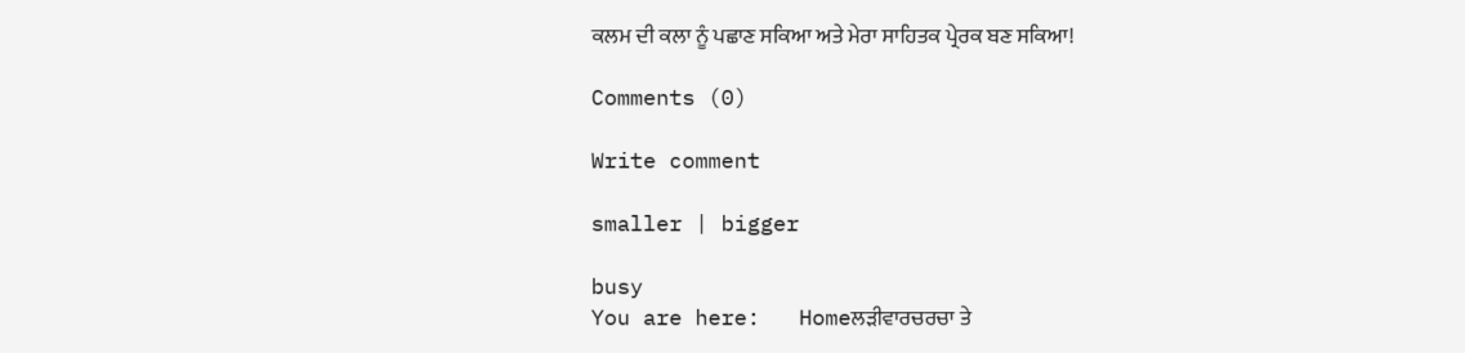ਕਲਮ ਦੀ ਕਲਾ ਨੂੰ ਪਛਾਣ ਸਕਿਆ ਅਤੇ ਮੇਰਾ ਸਾਹਿਤਕ ਪ੍ਰੇਰਕ ਬਣ ਸਕਿਆ!

Comments (0)

Write comment

smaller | bigger

busy
You are here:   Homeਲੜੀਵਾਰਚਰਚਾ ਤੇ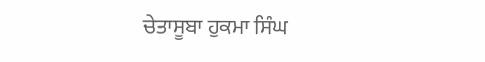ਚੇਤਾਸੂਬਾ ਹੁਕਮਾ ਸਿੰਘ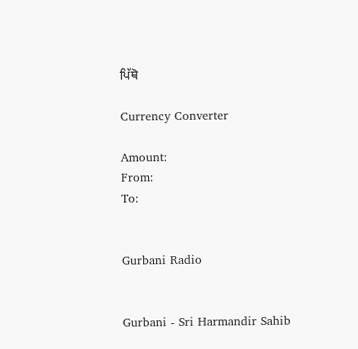ਪਿੱਥੋ

Currency Converter

Amount:
From:
To:


Gurbani Radio


Gurbani - Sri Harmandir Sahib